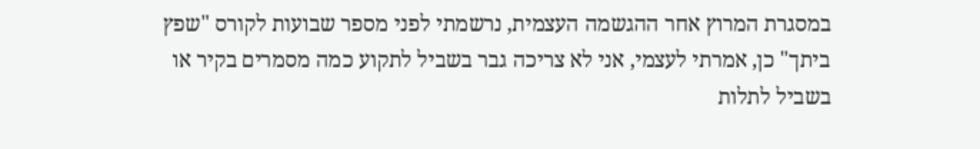במסגרת המרוץ אחר ההגשמה העצמית, נרשמתי לפני מספר שבועות לקורס "שפץ ביתך" כן, אמרתי לעצמי, אני לא צריכה גבר בשביל לתקוע כמה מסמרים בקיר או בשביל לתלות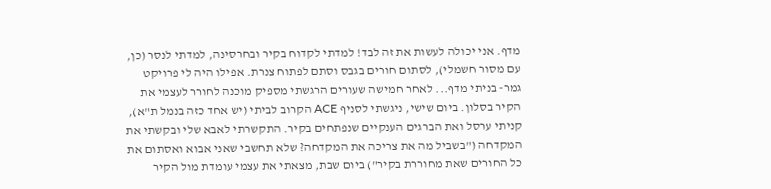מדף. אני יכולה לעשות את זה לבד! למדתי לקדוח בקיר ובחרסינה, למדתי לנסר (כן, עם מסור חשמלי), לסתום חורים בגבס וסתם לפתוח צנרת. אפילו היה לי פרויקט גמר- בניתי מדף... לאחר חמישה שעורים הרגשתי מספיק מוכנה לחורר לעצמי את הקיר בסלון. ביום שישי, ניגשתי לסניף ACE הקרוב לביתי (יש אחד כזה בנמל ת"א), קניתי ערסל ואת הברגים הענקיים שנפתחים בקיר. התקשרתי לאבא שלי ובקשתי את המקדחה ("בשביל מה את צריכה את המקדחה? שלא תחשבי שאני אבוא ואסתום את כל החורים שאת מחוררת בקיר") ביום שבת, מצאתי את עצמי עומדת מול הקיר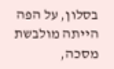בסלון, על הפה הייתה מולבשת מסכה,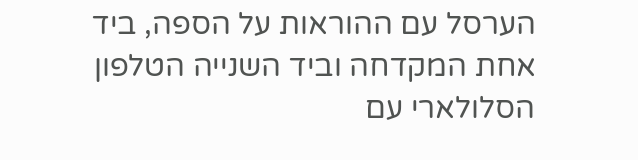הערסל עם ההוראות על הספה, ביד אחת המקדחה וביד השנייה הטלפון הסלולארי עם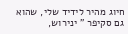חיוג מהיר לידיד שלי, שהוא גם סקיפר " ינירוש,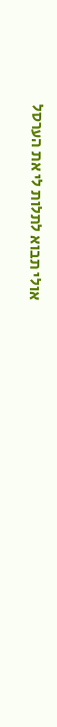אולי תבוא לתלות לי את הערסל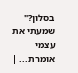בסלון?" שמעתי את עצמי אומרת... |